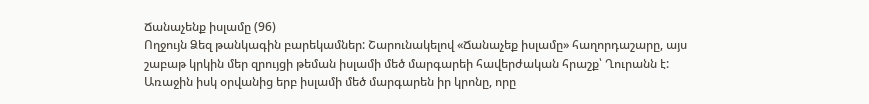Ճանաչենք իսլամը (96)
Ողջույն Ձեզ թանկագին բարեկամներ: Շարունակելով «Ճանաչեք իսլամը» հաղորդաշարը, այս շաբաթ կրկին մեր զրույցի թեման իսլամի մեծ մարգարեի հավերժական հրաշք՝ Ղուրանն է:
Առաջին իսկ օրվանից երբ իսլամի մեծ մարգարեն իր կրոնը, որը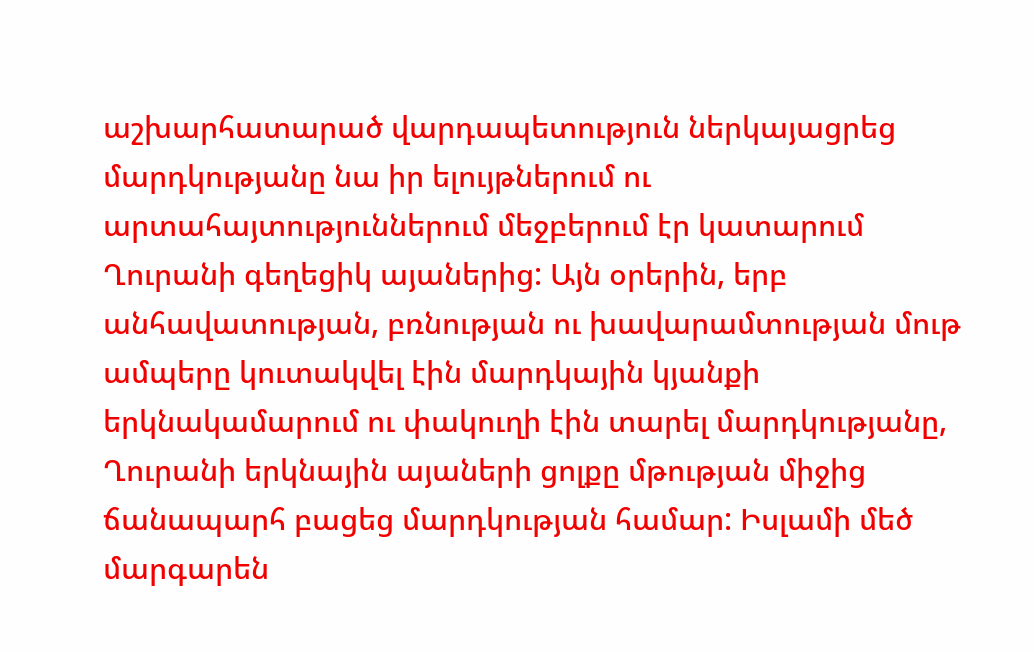աշխարհատարած վարդապետություն ներկայացրեց մարդկությանը նա իր ելույթներում ու արտահայտություններում մեջբերում էր կատարում Ղուրանի գեղեցիկ այաներից: Այն օրերին, երբ անհավատության, բռնության ու խավարամտության մութ ամպերը կուտակվել էին մարդկային կյանքի երկնակամարում ու փակուղի էին տարել մարդկությանը, Ղուրանի երկնային այաների ցոլքը մթության միջից ճանապարհ բացեց մարդկության համար: Իսլամի մեծ մարգարեն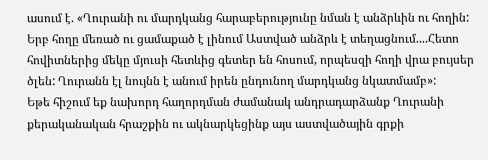ասում է. «Ղուրանի ու մարդկանց հարաբերությունը նման է անձրևին ու հողին: Երբ հողը մեռած ու ցամաքած է լինում Աստված անձրև է տեղացնում....Հետո հովիտներից մեկը մյուսի հետևից գետեր են հոսում, որպեսզի հողի վրա բույսեր ծլեն: Ղուրանն էլ նույնն է անում իրեն ընդունող մարդկանց նկատմամբ»:
Եթե հիշում եք նախորդ հաղորդման ժամանակ անդրադարձանք Ղուրանի քերականական հրաշքին ու ակնարկեցինք այս աստվածային գրքի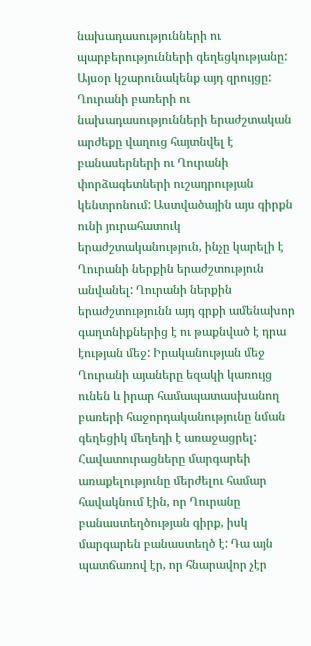նախադասությունների ու պարբերությունների գեղեցկությանը: Այսօր կշարունակենք այդ զրույցը:
Ղուրանի բառերի ու նախադասությունների երաժշտական արժեքը վաղուց հայտնվել է բանասերների ու Ղուրանի փորձագետների ուշադրության կենտրոնում: Աստվածային այս գիրքն ունի յուրահատուկ երաժշտականություն, ինչը կարելի է Ղուրանի ներքին երաժշտություն անվանել: Ղուրանի ներքին երաժշտությունն այդ գրքի ամենախոր գաղտնիքներից է ու թաքնված է դրա էության մեջ: Իրականության մեջ Ղուրանի այաները եզակի կառույց ունեն և իրար համապատասխանող բառերի հաջորդականությունը նման գեղեցիկ մեղեդի է առաջացրել:
Հավատուրացները մարգարեի առաքելությունը մերժելու համար հավակնում էին, որ Ղուրանը բանաստեղծության գիրք, իսկ մարգարեն բանաստեղծ է: Դա այն պատճառով էր, որ հնարավոր չէր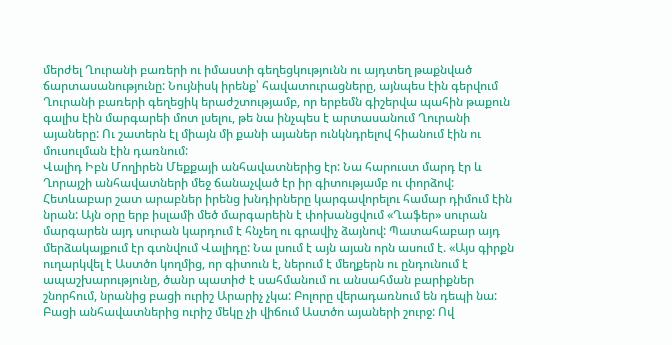մերժել Ղուրանի բառերի ու իմաստի գեղեցկությունն ու այդտեղ թաքնված ճարտասանությունը: Նույնիսկ իրենք՝ հավատուրացները, այնպես էին գերվում Ղուրանի բառերի գեղեցիկ երաժշտությամբ, որ երբեմն գիշերվա պահին թաքուն գալիս էին մարգարեի մոտ լսելու, թե նա ինչպես է արտասանում Ղուրանի այաները: Ու շատերն էլ միայն մի քանի այաներ ունկնդրելով հիանում էին ու մուսուլման էին դառնում:
Վալիդ Իբն Մողիրեն Մեքքայի անհավատներից էր: Նա հարուստ մարդ էր և Ղորայշի անհավատների մեջ ճանաչված էր իր գիտությամբ ու փորձով: Հետևաբար շատ արաբներ իրենց խնդիրները կարգավորելու համար դիմում էին նրան: Այն օրը երբ իսլամի մեծ մարգարեին է փոխանցվում «Ղաֆեր» սուրան մարգարեն այդ սուրան կարդում է հնչեղ ու գրավիչ ձայնով: Պատահաբար այդ մերձակայքում էր գտնվում Վալիդը: Նա լսում է այն այան որն ասում է. «Այս գիրքն ուղարկվել է Աստծո կողմից, որ գիտուն է, ներում է մեղքերն ու ընդունում է ապաշխարությունը, ծանր պատիժ է սահմանում ու անսահման բարիքներ շնորհում, նրանից բացի ուրիշ Արարիչ չկա: Բոլորը վերադառնում են դեպի նա: Բացի անհավատներից ուրիշ մեկը չի վիճում Աստծո այաների շուրջ: Ով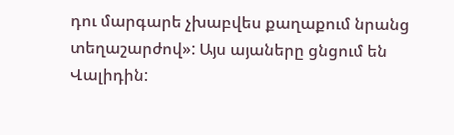դու մարգարե չխաբվես քաղաքում նրանց տեղաշարժով»: Այս այաները ցնցում են Վալիդին: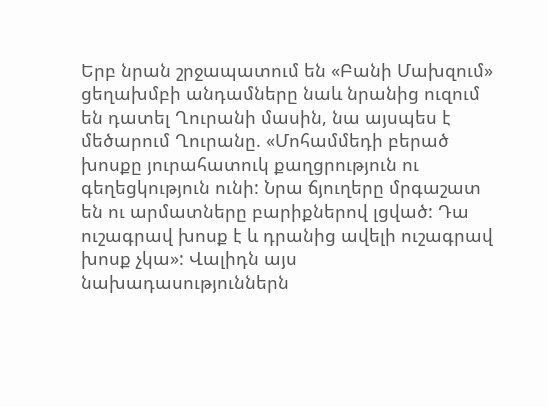Երբ նրան շրջապատում են «Բանի Մախզում» ցեղախմբի անդամները նաև նրանից ուզում են դատել Ղուրանի մասին, նա այսպես է մեծարում Ղուրանը. «Մոհամմեդի բերած խոսքը յուրահատուկ քաղցրություն ու գեղեցկություն ունի: Նրա ճյուղերը մրգաշատ են ու արմատները բարիքներով լցված: Դա ուշագրավ խոսք է և դրանից ավելի ուշագրավ խոսք չկա»: Վալիդն այս նախադասություններն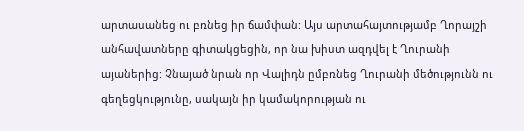արտասանեց ու բռնեց իր ճամփան: Այս արտահայտությամբ Ղորայշի անհավատները գիտակցեցին, որ նա խիստ ազդվել է Ղուրանի այաներից: Չնայած նրան որ Վալիդն ըմբռնեց Ղուրանի մեծությունն ու գեղեցկությունը, սակայն իր կամակորության ու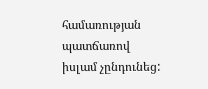համառության պատճառով իսլամ չընդունեց: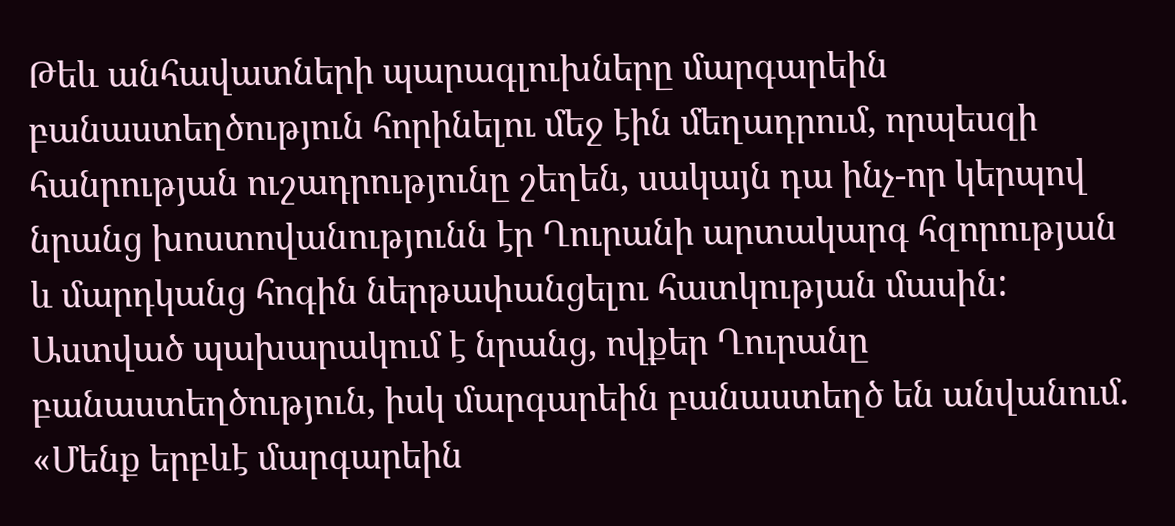Թեև անհավատների պարագլուխները մարգարեին բանաստեղծություն հորինելու մեջ էին մեղադրում, որպեսզի հանրության ուշադրությունը շեղեն, սակայն դա ինչ-որ կերպով նրանց խոստովանությունն էր Ղուրանի արտակարգ հզորության և մարդկանց հոգին ներթափանցելու հատկության մասին: Աստված պախարակում է նրանց, ովքեր Ղուրանը բանաստեղծություն, իսկ մարգարեին բանաստեղծ են անվանում. «Մենք երբևէ մարգարեին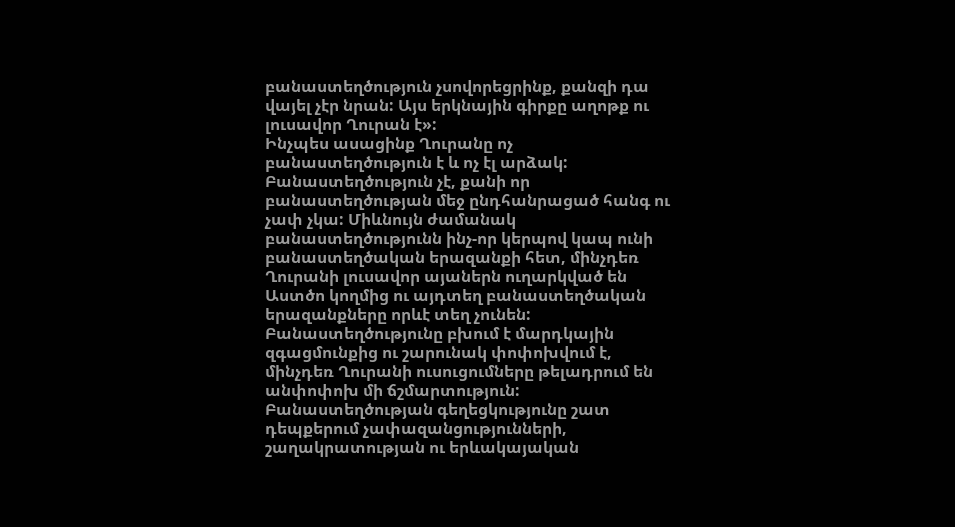բանաստեղծություն չսովորեցրինք, քանզի դա վայել չէր նրան: Այս երկնային գիրքը աղոթք ու լուսավոր Ղուրան է»:
Ինչպես ասացինք Ղուրանը ոչ բանաստեղծություն է և ոչ էլ արձակ: Բանաստեղծություն չէ, քանի որ բանաստեղծության մեջ ընդհանրացած հանգ ու չափ չկա: Միևնույն ժամանակ բանաստեղծությունն ինչ-որ կերպով կապ ունի բանաստեղծական երազանքի հետ, մինչդեռ Ղուրանի լուսավոր այաներն ուղարկված են Աստծո կողմից ու այդտեղ բանաստեղծական երազանքները որևէ տեղ չունեն: Բանաստեղծությունը բխում է մարդկային զգացմունքից ու շարունակ փոփոխվում է, մինչդեռ Ղուրանի ուսուցումները թելադրում են անփոփոխ մի ճշմարտություն: Բանաստեղծության գեղեցկությունը շատ դեպքերում չափազանցությունների, շաղակրատության ու երևակայական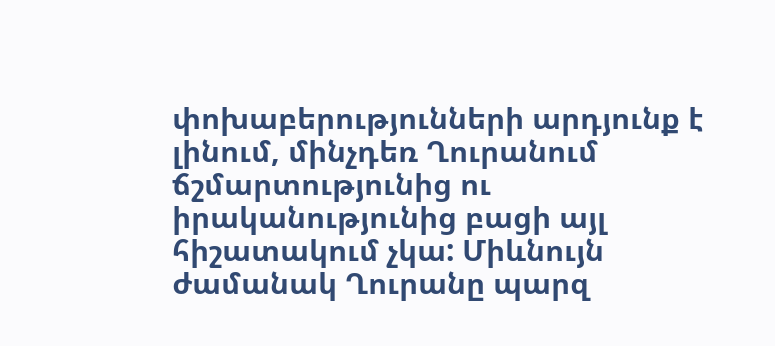փոխաբերությունների արդյունք է լինում, մինչդեռ Ղուրանում ճշմարտությունից ու իրականությունից բացի այլ հիշատակում չկա: Միևնույն ժամանակ Ղուրանը պարզ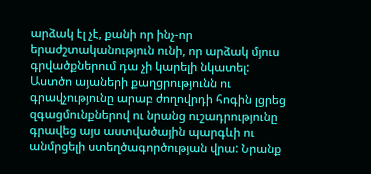արձակ էլ չէ, քանի որ ինչ-որ երաժշտականություն ունի, որ արձակ մյուս գրվածքներում դա չի կարելի նկատել:
Աստծո այաների քաղցրությունն ու գրավչությունը արաբ ժողովրդի հոգին լցրեց զգացմունքներով ու նրանց ուշադրությունը գրավեց այս աստվածային պարգևի ու անմրցելի ստեղծագործության վրա: Նրանք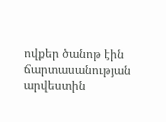ովքեր ծանոթ էին ճարտասանության արվեստին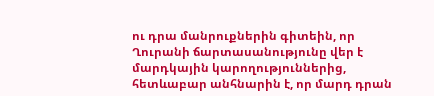ու դրա մանրուքներին գիտեին, որ Ղուրանի ճարտասանությունը վեր է մարդկային կարողություններից, հետևաբար անհնարին է, որ մարդ դրան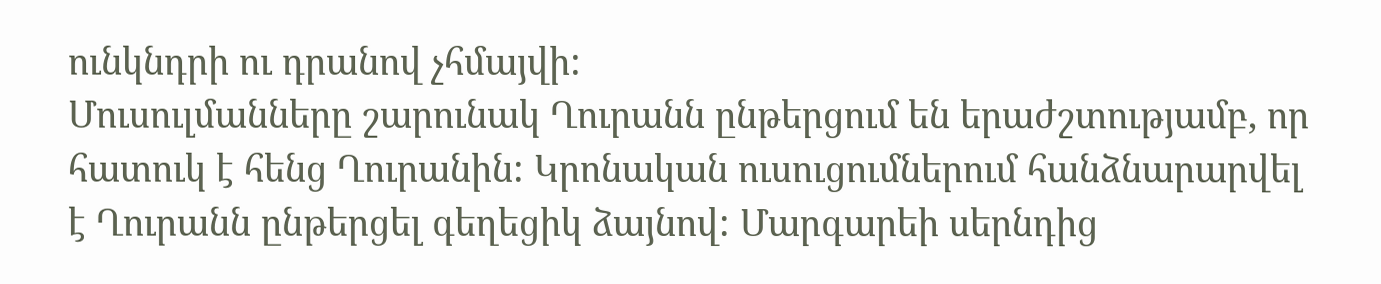ունկնդրի ու դրանով չհմայվի:
Մուսուլմանները շարունակ Ղուրանն ընթերցում են երաժշտությամբ, որ հատուկ է հենց Ղուրանին: Կրոնական ուսուցումներում հանձնարարվել է Ղուրանն ընթերցել գեղեցիկ ձայնով: Մարգարեի սերնդից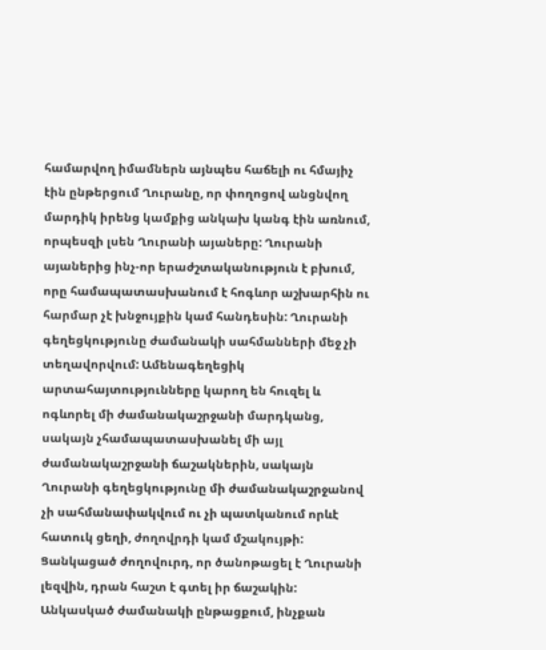համարվող իմամներն այնպես հաճելի ու հմայիչ էին ընթերցում Ղուրանը, որ փողոցով անցնվող մարդիկ իրենց կամքից անկախ կանգ էին առնում, որպեսզի լսեն Ղուրանի այաները: Ղուրանի այաներից ինչ-որ երաժշտականություն է բխում, որը համապատասխանում է հոգևոր աշխարհին ու հարմար չէ խնջույքին կամ հանդեսին: Ղուրանի գեղեցկությունը ժամանակի սահմանների մեջ չի տեղավորվում: Ամենագեղեցիկ արտահայտությունները կարող են հուզել և ոգևորել մի ժամանակաշրջանի մարդկանց, սակայն չհամապատասխանել մի այլ ժամանակաշրջանի ճաշակներին, սակայն Ղուրանի գեղեցկությունը մի ժամանակաշրջանով չի սահմանափակվում ու չի պատկանում որևէ հատուկ ցեղի, ժողովրդի կամ մշակույթի: Ցանկացած ժողովուրդ, որ ծանոթացել է Ղուրանի լեզվին, դրան հաշտ է գտել իր ճաշակին: Անկասկած ժամանակի ընթացքում, ինչքան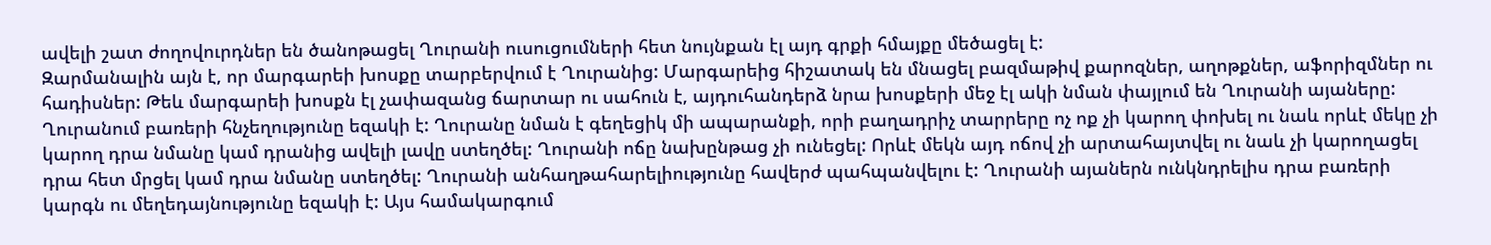ավելի շատ ժողովուրդներ են ծանոթացել Ղուրանի ուսուցումների հետ նույնքան էլ այդ գրքի հմայքը մեծացել է:
Զարմանալին այն է, որ մարգարեի խոսքը տարբերվում է Ղուրանից: Մարգարեից հիշատակ են մնացել բազմաթիվ քարոզներ, աղոթքներ, աֆորիզմներ ու հադիսներ: Թեև մարգարեի խոսքն էլ չափազանց ճարտար ու սահուն է, այդուհանդերձ նրա խոսքերի մեջ էլ ակի նման փայլում են Ղուրանի այաները: Ղուրանում բառերի հնչեղությունը եզակի է: Ղուրանը նման է գեղեցիկ մի ապարանքի, որի բաղադրիչ տարրերը ոչ ոք չի կարող փոխել ու նաև որևէ մեկը չի կարող դրա նմանը կամ դրանից ավելի լավը ստեղծել: Ղուրանի ոճը նախընթաց չի ունեցել: Որևէ մեկն այդ ոճով չի արտահայտվել ու նաև չի կարողացել դրա հետ մրցել կամ դրա նմանը ստեղծել: Ղուրանի անհաղթահարելիությունը հավերժ պահպանվելու է: Ղուրանի այաներն ունկնդրելիս դրա բառերի կարգն ու մեղեդայնությունը եզակի է: Այս համակարգում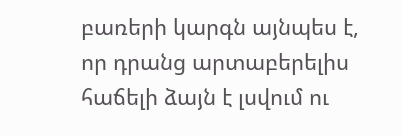բառերի կարգն այնպես է, որ դրանց արտաբերելիս հաճելի ձայն է լսվում ու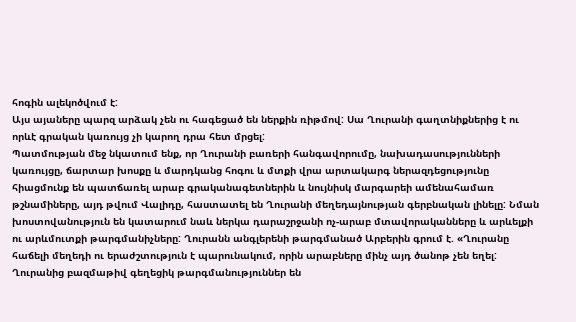հոգին ալեկոծվում է:
Այս այաները պարզ արձակ չեն ու հագեցած են ներքին ռիթմով: Սա Ղուրանի գաղտնիքներից է ու որևէ գրական կառույց չի կարող դրա հետ մրցել:
Պատմության մեջ նկատում ենք, որ Ղուրանի բառերի հանգավորումը, նախադասությունների կառույցը, ճարտար խոսքը և մարդկանց հոգու և մտքի վրա արտակարգ ներազդեցությունը հիացմունք են պատճառել արաբ գրականագետներին և նույնիսկ մարգարեի ամենահամառ թշնամիները, այդ թվում Վալիդը, հաստատել են Ղուրանի մեղեդայնության գերբնական լինելը: Նման խոստովանություն են կատարում նաև ներկա դարաշրջանի ոչ-արաբ մտավորականները և արևելքի ու արևմուտքի թարգմանիչները: Ղուրանն անգլերենի թարգմանած Արբերին գրում է. «Ղուրանը հաճելի մեղեդի ու երաժշտություն է պարունակում, որին արաբները մինչ այդ ծանոթ չեն եղել: Ղուրանից բազմաթիվ գեղեցիկ թարգմանություններ են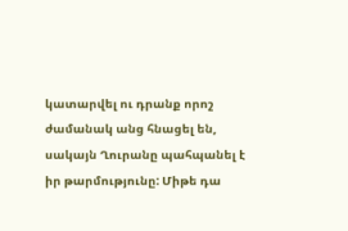կատարվել ու դրանք որոշ ժամանակ անց հնացել են, սակայն Ղուրանը պահպանել է իր թարմությունը: Միթե դա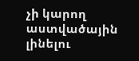չի կարող աստվածային լինելու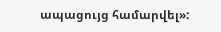ապացույց համարվել»: